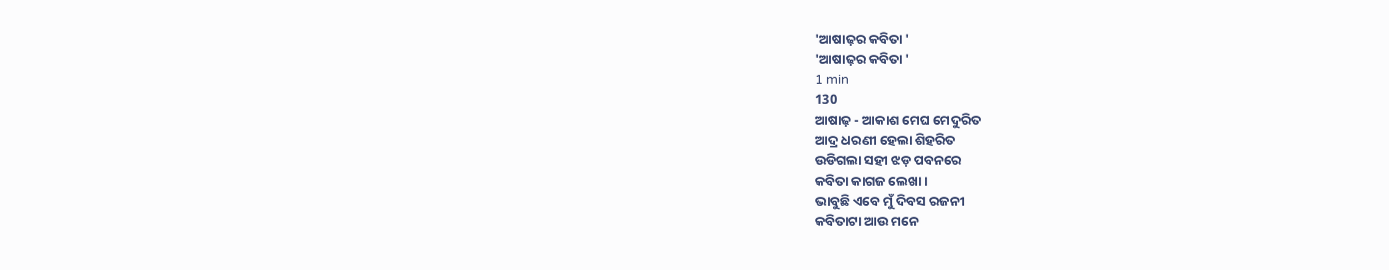'ଆଷାଢ଼ର କବିତା '
'ଆଷାଢ଼ର କବିତା '
1 min
130
ଆଷାଢ଼ - ଆକାଶ ମେଘ ମେଦୁରିତ
ଆଦ୍ର ଧରଣୀ ହେଲା ଶିହରିତ
ଉଡିଗଲା ସହୀ ଝଡ଼ ପବନରେ
କବିତା କାଗଜ ଲେଖା।
ଭାବୁଛି ଏବେ ମୁଁ ଦିବସ ରଜନୀ
କବିତାଟା ଆଉ ମନେ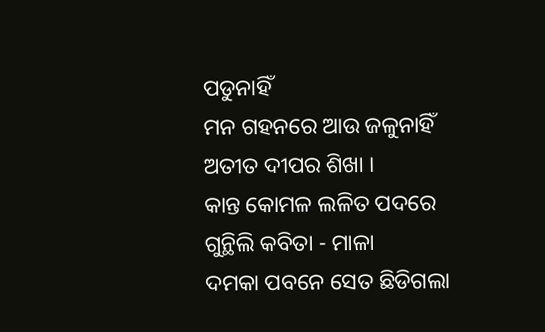ପଡୁନାହିଁ
ମନ ଗହନରେ ଆଉ ଜଳୁନାହିଁ
ଅତୀତ ଦୀପର ଶିଖା ।
କାନ୍ତ କୋମଳ ଲଳିତ ପଦରେ
ଗୁନ୍ଥିଲି କବିତା - ମାଳା
ଦମକା ପବନେ ସେତ ଛିଡିଗଲା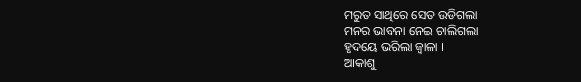ମରୁତ ସାଥିରେ ସେତ ଉଡିଗଲା
ମନର ଭାବନା ନେଇ ଚାଲିଗଲା
ହୃଦୟେ ଭରିଲା ଜ୍ଵାଳା ।
ଆକାଶୁ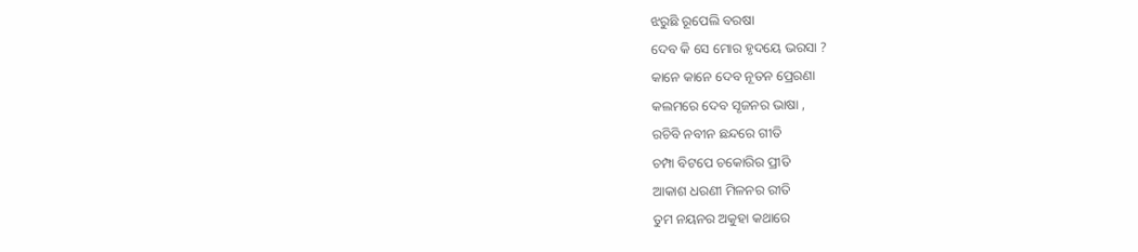ଝରୁଛି ରୂପେଲି ବରଷା
ଦେବ କି ସେ ମୋର ହୃଦୟେ ଭରସା ?
କାନେ କାନେ ଦେବ ନୂତନ ପ୍ରେରଣା
କଲମରେ ଦେବ ସୃଜନର ଭାଷା ,
ରଚିବି ନବୀନ ଛନ୍ଦରେ ଗୀତି
ଚମ୍ପା ବିଟପେ ଚକୋରିର ପ୍ରୀତି
ଆକାଶ ଧରଣୀ ମିଳନର ରୀତି
ତୁମ ନୟନର ଅକୁହା କଥାରେ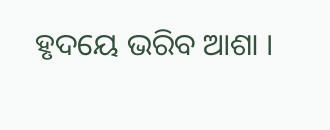ହୃଦୟେ ଭରିବ ଆଶା ।